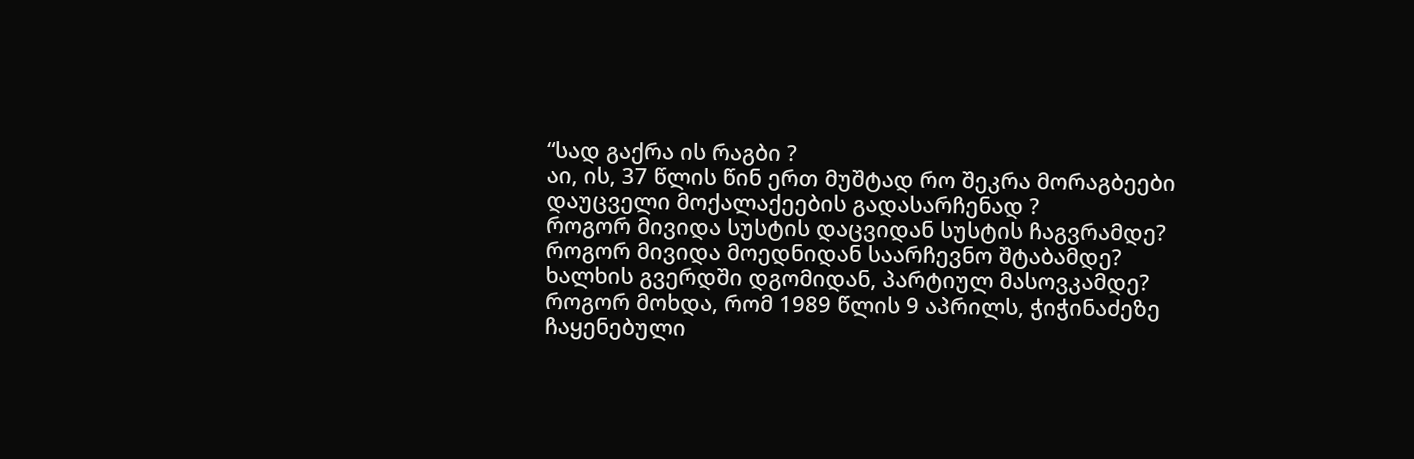“სად გაქრა ის რაგბი ?
აი, ის, 37 წლის წინ ერთ მუშტად რო შეკრა მორაგბეები დაუცველი მოქალაქეების გადასარჩენად ?
როგორ მივიდა სუსტის დაცვიდან სუსტის ჩაგვრამდე?
როგორ მივიდა მოედნიდან საარჩევნო შტაბამდე?
ხალხის გვერდში დგომიდან, პარტიულ მასოვკამდე?
როგორ მოხდა, რომ 1989 წლის 9 აპრილს, ჭიჭინაძეზე ჩაყენებული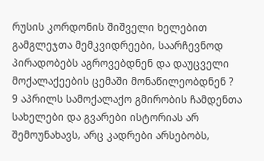რუსის კორდონის შიშველი ხელებით გამგლეჯთა მემკვიდრეები, საარჩევნოდ პირადობებს აგროვებდნენ და დაუცველი მოქალაქეების ცემაში მონაწილეობდნენ ?
9 აპრილს სამოქალაქო გმირობის ჩამდენთა სახელები და გვარები ისტორიას არ შემოუნახავს, არც კადრები არსებობს,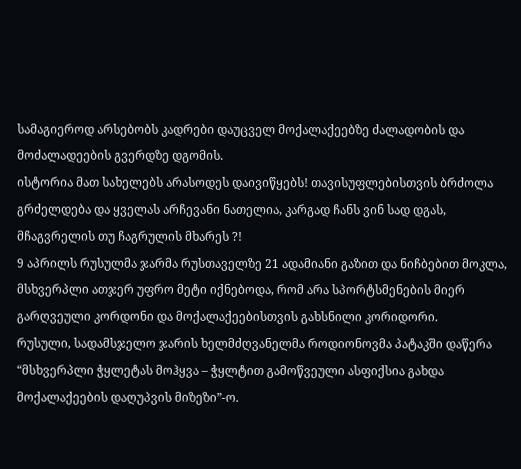სამაგიეროდ არსებობს კადრები დაუცველ მოქალაქეებზე ძალადობის და მოძალადეების გვერდზე დგომის.
ისტორია მათ სახელებს არასოდეს დაივიწყებს! თავისუფლებისთვის ბრძოლა გრძელდება და ყველას არჩევანი ნათელია, კარგად ჩანს ვინ სად დგას,
მჩაგვრელის თუ ჩაგრულის მხარეს ?!
9 აპრილს რუსულმა ჯარმა რუსთაველზე 21 ადამიანი გაზით და ნიჩბებით მოკლა, მსხვერპლი ათჯერ უფრო მეტი იქნებოდა, რომ არა სპორტსმენების მიერ გარღვეული კორდონი და მოქალაქეებისთვის გახსნილი კორიდორი.
რუსული, სადამსჯელო ჯარის ხელმძღვანელმა როდიონოვმა პატაკში დაწერა
“მსხვერპლი ჭყლეტას მოჰყვა – ჭყლტით გამოწვეული ასფიქსია გახდა მოქალაქეების დაღუპვის მიზეზი”-ო.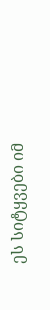ეს სიტყვები იმ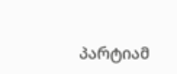პარტიამ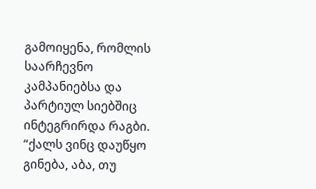გამოიყენა, რომლის საარჩევნო კამპანიებსა და პარტიულ სიებშიც ინტეგრირდა რაგბი.
“ქალს ვინც დაუწყო გინება, აბა, თუ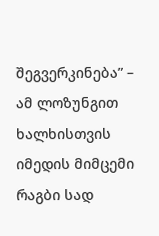შეგვერკინება” – ამ ლოზუნგით ხალხისთვის იმედის მიმცემი რაგბი სად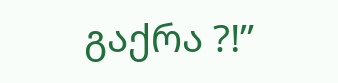გაქრა ?!”